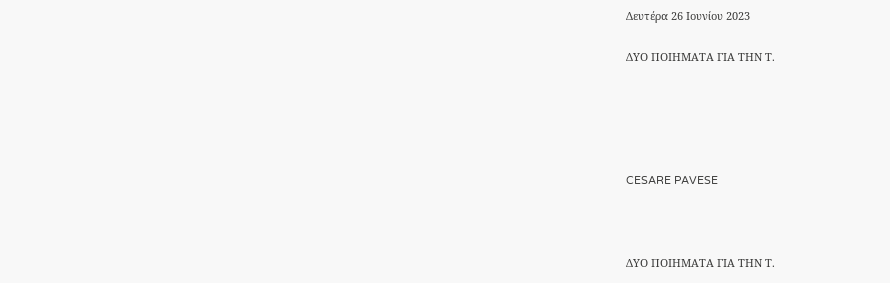Δευτέρα 26 Ιουνίου 2023

ΔΥΟ ΠΟΙΗΜΑΤΑ ΓΙΑ ΤΗΝ Τ.





CESARE PAVESE



ΔΥΟ ΠΟΙΗΜΑΤΑ ΓΙΑ ΤΗΝ Τ.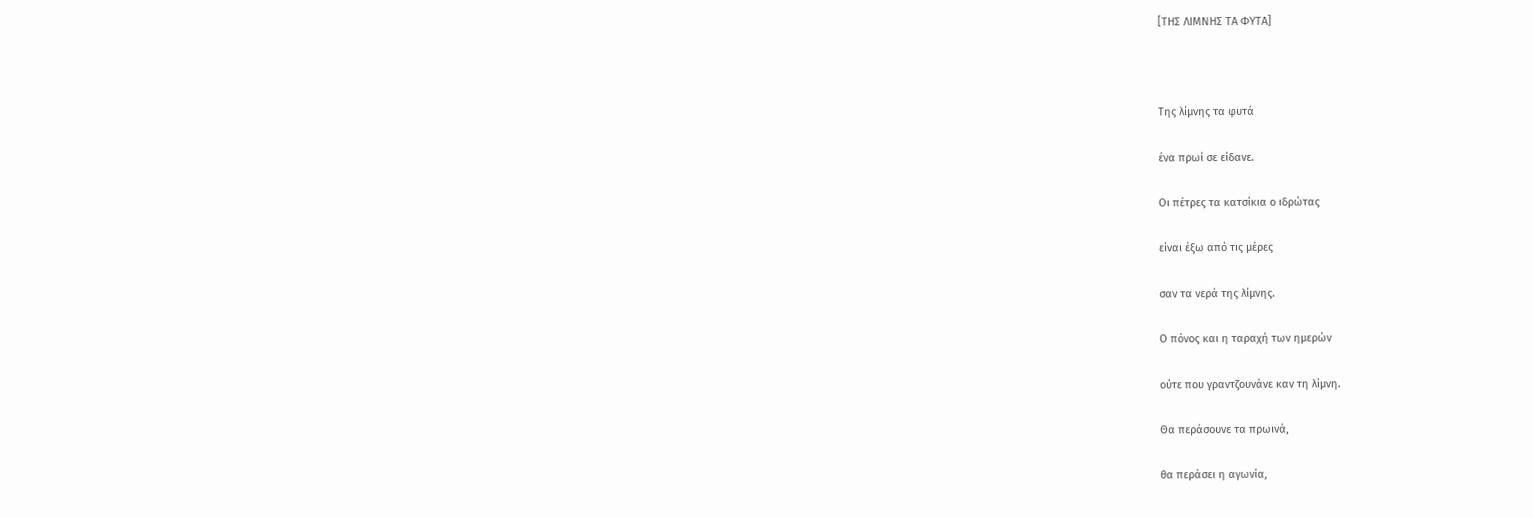[ΤΗΣ ΛΙΜΝΗΣ ΤΑ ΦΥΤΑ]



Της λίμνης τα φυτά

ένα πρωί σε είδανε.

Οι πέτρες τα κατσίκια ο ιδρώτας

είναι έξω από τις μέρες

σαν τα νερά της λίμνης.

Ο πόνος και η ταραχή των ημερών

ούτε που γραντζουνάνε καν τη λίμνη.

Θα περάσουνε τα πρωινά,

θα περάσει η αγωνία,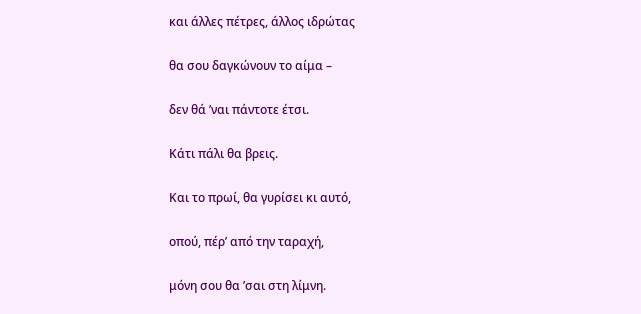και άλλες πέτρες, άλλος ιδρώτας

θα σου δαγκώνουν το αίμα –

δεν θά ’ναι πάντοτε έτσι.

Κάτι πάλι θα βρεις.

Και το πρωί, θα γυρίσει κι αυτό,

οπού, πέρ’ από την ταραχή,

μόνη σου θα ’σαι στη λίμνη.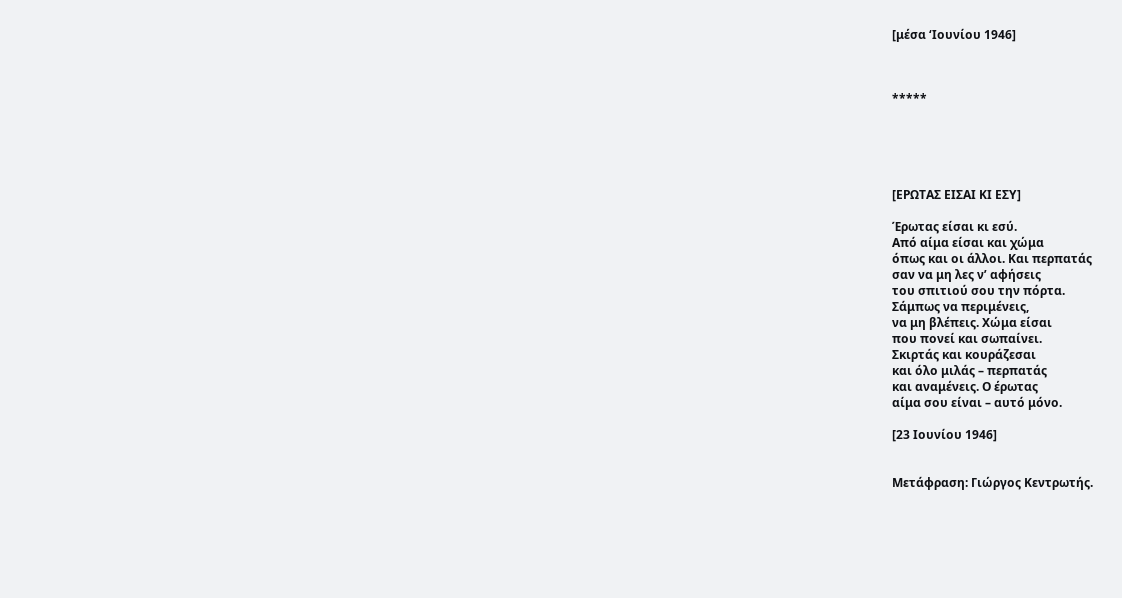[μέσα ‘Ιουνίου 1946]



*****





[ΕΡΩΤΑΣ ΕΙΣΑΙ ΚΙ ΕΣΥ]

Έρωτας είσαι κι εσύ.
Από αίμα είσαι και χώμα
όπως και οι άλλοι. Και περπατάς
σαν να μη λες ν’ αφήσεις
του σπιτιού σου την πόρτα.
Σάμπως να περιμένεις,
να μη βλέπεις. Χώμα είσαι
που πονεί και σωπαίνει.
Σκιρτάς και κουράζεσαι
και όλο μιλάς – περπατάς
και αναμένεις. Ο έρωτας
αίμα σου είναι – αυτό μόνο.

[23 Ιουνίου 1946]


Μετάφραση: Γιώργος Κεντρωτής.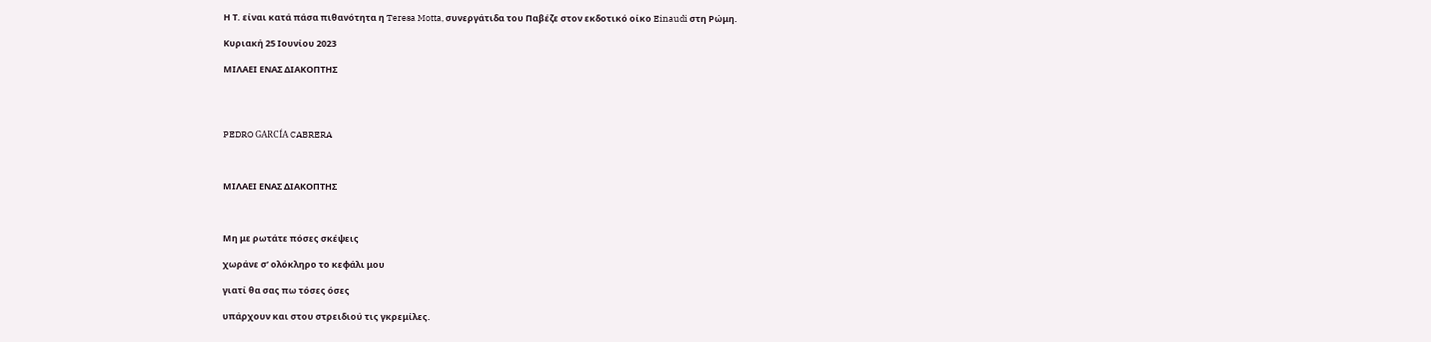Η Τ. είναι κατά πάσα πιθανότητα η Teresa Motta, συνεργάτιδα του Παβέζε στον εκδοτικό οίκο Einaudi στη Ρώμη.

Κυριακή 25 Ιουνίου 2023

ΜΙΛΑΕΙ ΕΝΑΣ ΔΙΑΚΟΠΤΗΣ




PEDRO GARCÍA CABRERA



ΜΙΛΑΕΙ ΕΝΑΣ ΔΙΑΚΟΠΤΗΣ



Μη με ρωτάτε πόσες σκέψεις

χωράνε σ’ ολόκληρο το κεφάλι μου

γιατί θα σας πω τόσες όσες

υπάρχουν και στου στρειδιού τις γκρεμίλες.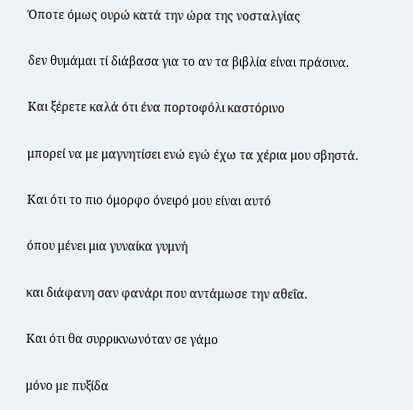Όποτε όμως ουρώ κατά την ώρα της νοσταλγίας

δεν θυμάμαι τί διάβασα για το αν τα βιβλία είναι πράσινα.

Και ξέρετε καλά ότι ένα πορτοφόλι καστόρινο

μπορεί να με μαγνητίσει ενώ εγώ έχω τα χέρια μου σβηστά.

Και ότι το πιο όμορφο όνειρό μου είναι αυτό

όπου μένει μια γυναίκα γυμνή

και διάφανη σαν φανάρι που αντάμωσε την αθεΐα.

Και ότι θα συρρικνωνόταν σε γάμο

μόνο με πυξίδα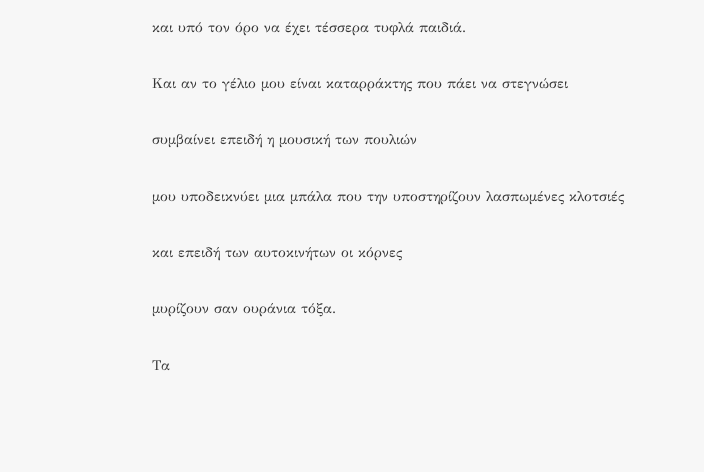και υπό τον όρο να έχει τέσσερα τυφλά παιδιά.

Και αν το γέλιο μου είναι καταρράκτης που πάει να στεγνώσει

συμβαίνει επειδή η μουσική των πουλιών

μου υποδεικνύει μια μπάλα που την υποστηρίζουν λασπωμένες κλοτσιές

και επειδή των αυτοκινήτων οι κόρνες

μυρίζουν σαν ουράνια τόξα.

Τα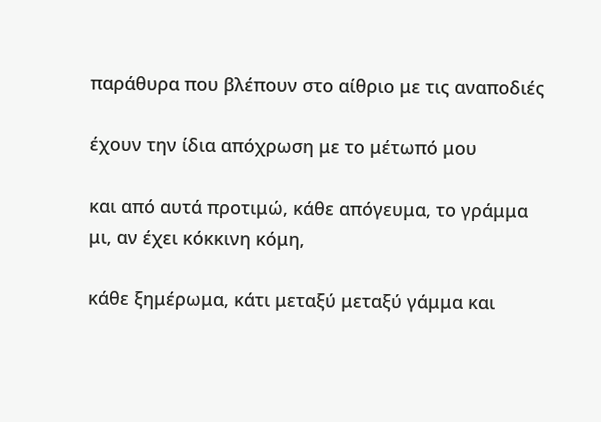παράθυρα που βλέπουν στο αίθριο με τις αναποδιές

έχουν την ίδια απόχρωση με το μέτωπό μου

και από αυτά προτιμώ, κάθε απόγευμα, το γράμμα μι, αν έχει κόκκινη κόμη,

κάθε ξημέρωμα, κάτι μεταξύ μεταξύ γάμμα και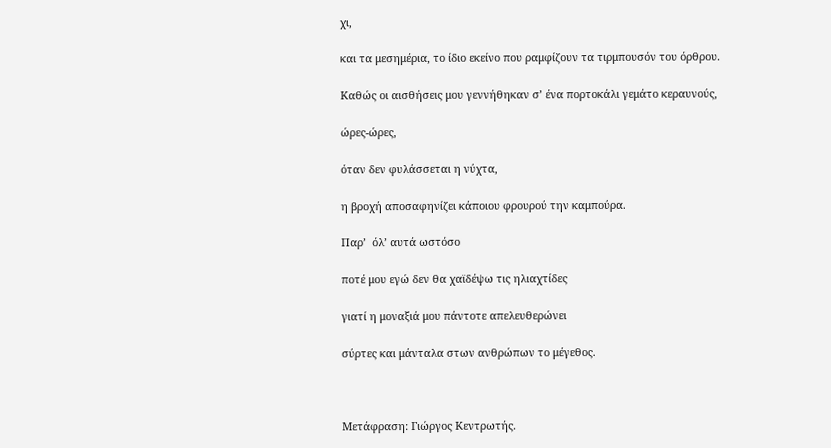χι,

και τα μεσημέρια, το ίδιο εκείνο που ραμφίζουν τα τιρμπουσόν του όρθρου.

Καθώς οι αισθήσεις μου γεννήθηκαν σ’ ένα πορτοκάλι γεμάτο κεραυνούς,

ώρες-ώρες,

όταν δεν φυλάσσεται η νύχτα,

η βροχή αποσαφηνίζει κάποιου φρουρού την καμπούρα.

Παρ’  όλ’ αυτά ωστόσο

ποτέ μου εγώ δεν θα χαϊδέψω τις ηλιαχτίδες

γιατί η μοναξιά μου πάντοτε απελευθερώνει

σύρτες και μάνταλα στων ανθρώπων το μέγεθος.



Μετάφραση: Γιώργος Κεντρωτής.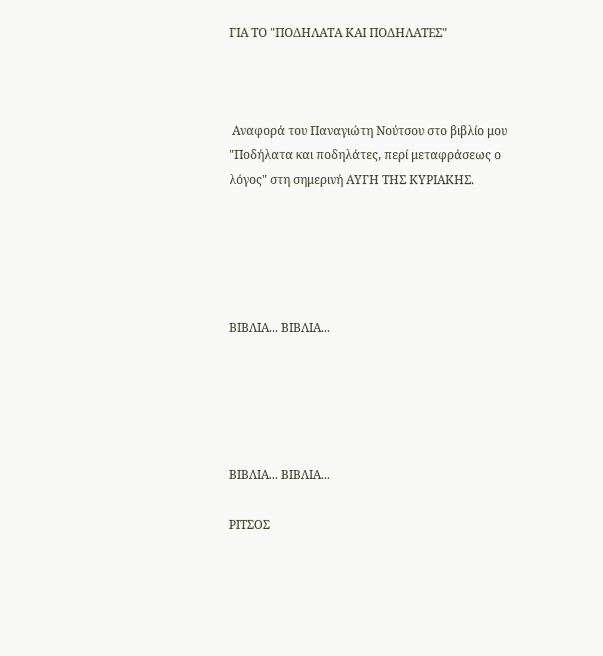ΓΙΑ ΤΟ "ΠΟΔΗΛΑΤΑ ΚΑΙ ΠΟΔΗΛΑΤΕΣ"



 Αναφορά του Παναγιώτη Νούτσου στο βιβλίο μου "Ποδήλατα και ποδηλάτες, περί μεταφράσεως ο λόγος" στη σημερινή ΑΥΓΗ ΤΗΣ ΚΥΡΙΑΚΗΣ.





ΒΙΒΛΙΑ... ΒΙΒΛΙΑ...





ΒΙΒΛΙΑ... ΒΙΒΛΙΑ...

ΡΙΤΣΟΣ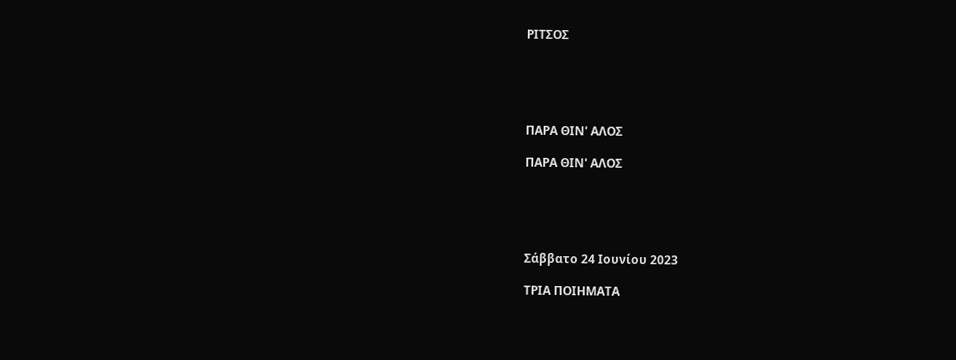ΡΙΤΣΟΣ





ΠΑΡΑ ΘΙΝ' ΑΛΟΣ

ΠΑΡΑ ΘΙΝ' ΑΛΟΣ





Σάββατο 24 Ιουνίου 2023

ΤΡΙΑ ΠΟΙΗΜΑΤΑ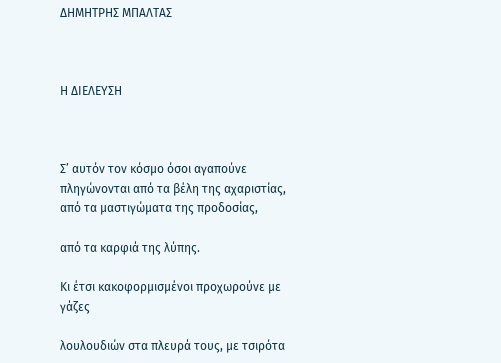ΔΗΜΗΤΡΗΣ ΜΠΑΛΤΑΣ



Η ΔΙΕΛΕΥΣΗ



Σ’ αυτόν τον κόσμο όσοι αγαπούνε πληγώνονται από τα βέλη της αχαριστίας, από τα μαστιγώματα της προδοσίας,

από τα καρφιά της λύπης.

Κι έτσι κακοφορμισμένοι προχωρούνε με γάζες

λουλουδιών στα πλευρά τους, με τσιρότα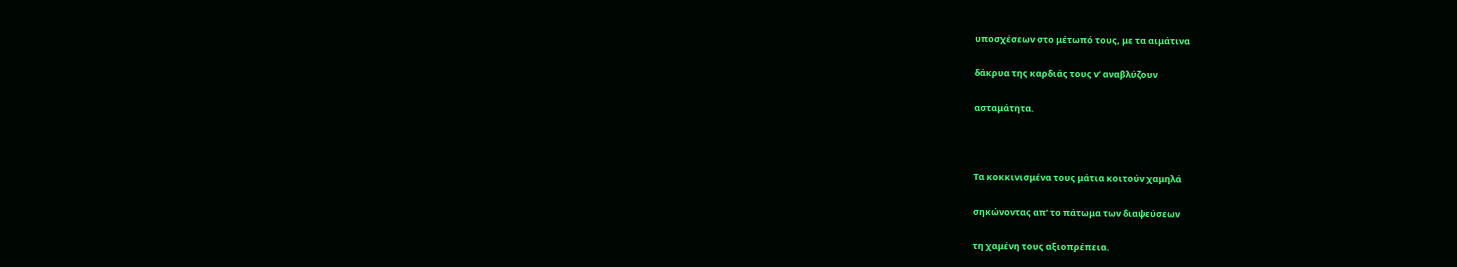υποσχέσεων στο μέτωπό τους, με τα αιμάτινα

δάκρυα της καρδιάς τους ν’ αναβλύζουν

ασταμάτητα.



Τα κοκκινισμένα τους μάτια κοιτούν χαμηλά

σηκώνοντας απ’ το πάτωμα των διαψεύσεων

τη χαμένη τους αξιοπρέπεια.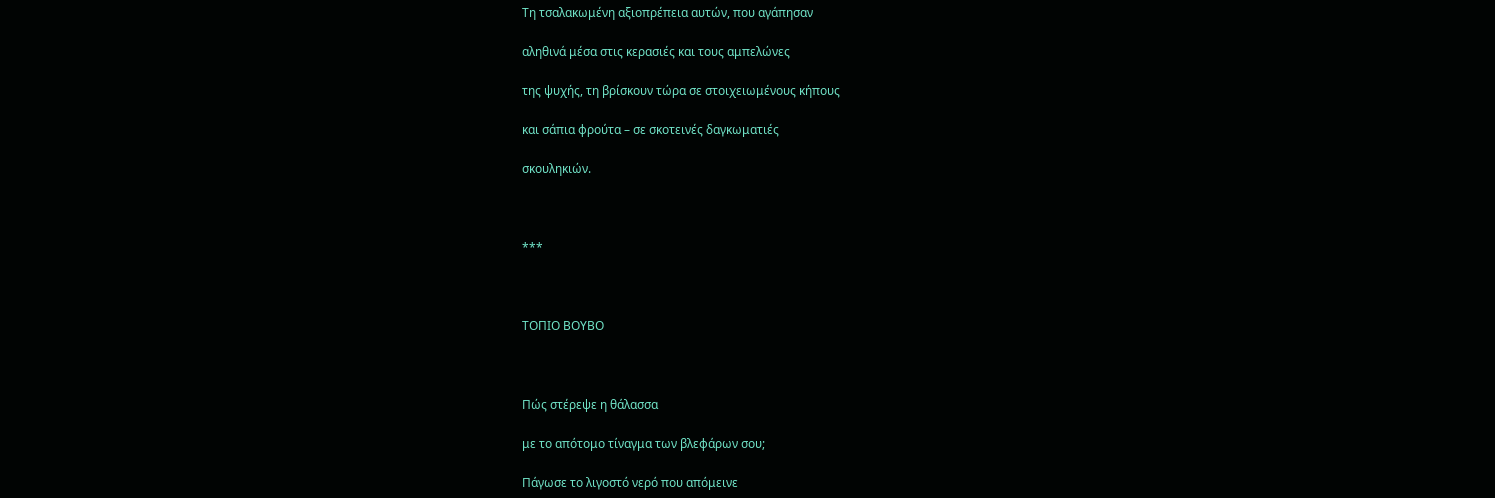Τη τσαλακωμένη αξιοπρέπεια αυτών, που αγάπησαν

αληθινά μέσα στις κερασιές και τους αμπελώνες

της ψυχής, τη βρίσκουν τώρα σε στοιχειωμένους κήπους

και σάπια φρούτα – σε σκοτεινές δαγκωματιές

σκουληκιών.



***



ΤΟΠΙΟ ΒΟΥΒΟ



Πώς στέρεψε η θάλασσα

με το απότομο τίναγμα των βλεφάρων σου;

Πάγωσε το λιγοστό νερό που απόμεινε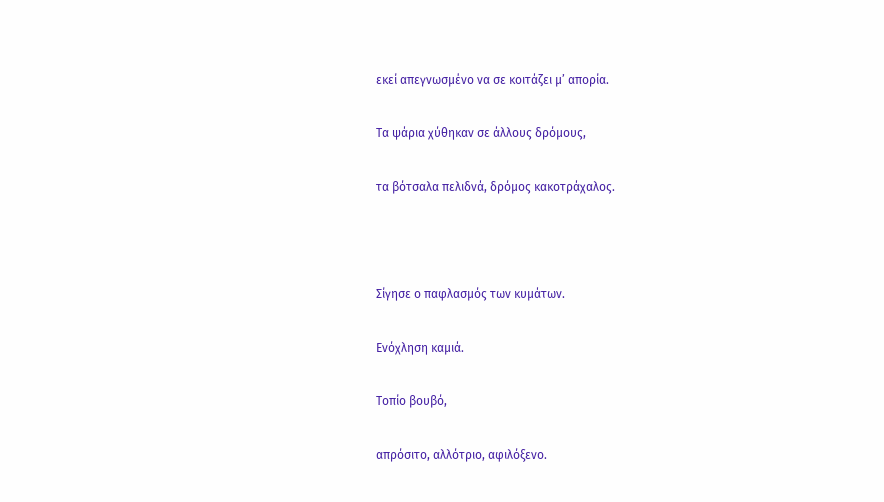εκεί απεγνωσμένο να σε κοιτάζει μ’ απορία.

Τα ψάρια χύθηκαν σε άλλους δρόμους,

τα βότσαλα πελιδνά, δρόμος κακοτράχαλος.



Σίγησε ο παφλασμός των κυμάτων.

Ενόχληση καμιά.

Τοπίο βουβό,

απρόσιτο, αλλότριο, αφιλόξενο.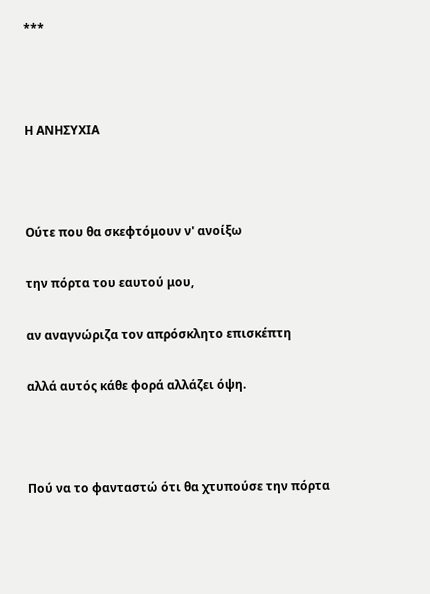***



Η ΑΝΗΣΥΧΙΑ



Ούτε που θα σκεφτόμουν ν' ανοίξω

την πόρτα του εαυτού μου,

αν αναγνώριζα τον απρόσκλητο επισκέπτη

αλλά αυτός κάθε φορά αλλάζει όψη.



Πού να το φανταστώ ότι θα χτυπούσε την πόρτα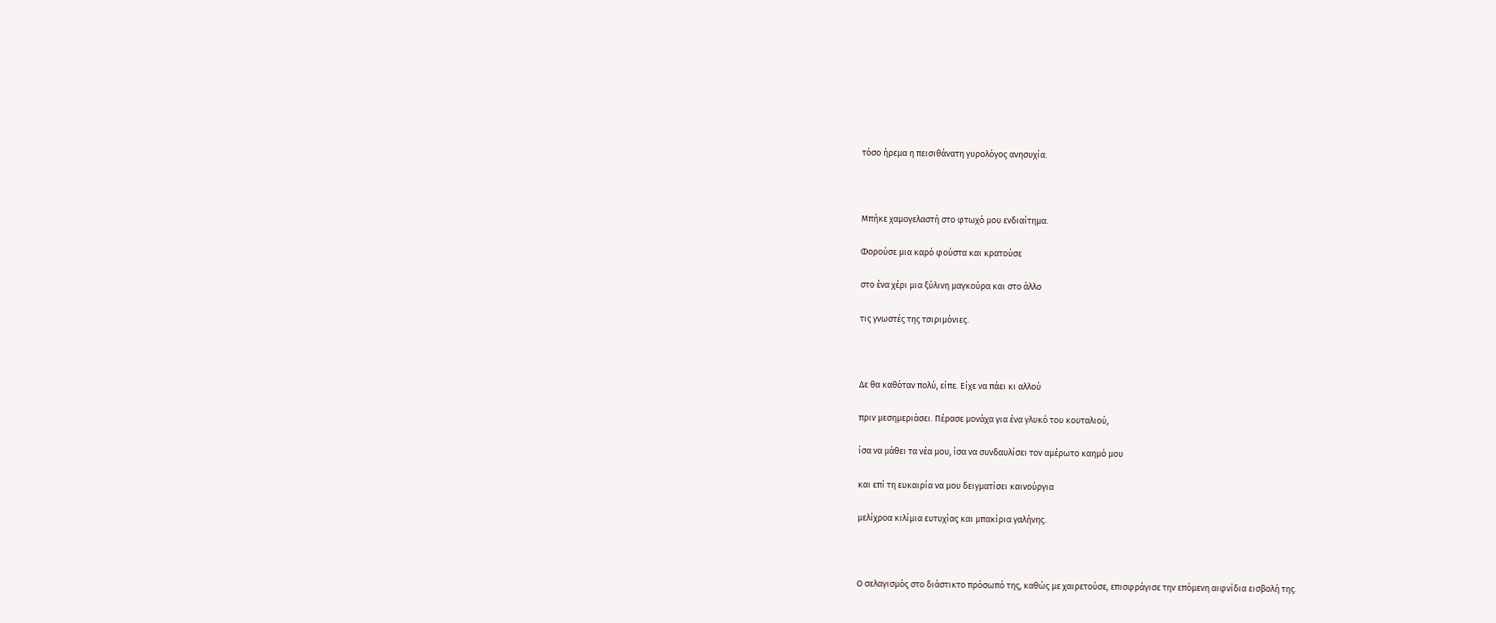τόσο ήρεμα η πεισιθάνατη γυρολόγος ανησυχία.



Μπήκε χαμογελαστή στο φτωχό μου ενδιαίτημα.

Φορούσε μια καρό φούστα και κρατούσε

στο ένα χέρι μια ξύλινη μαγκούρα και στο άλλο

τις γνωστές της τσιριμόνιες.



Δε θα καθόταν πολύ, είπε. Είχε να πάει κι αλλού

πριν μεσημεριάσει. Πέρασε μονάχα για ένα γλυκό του κουταλιού,

ίσα να μάθει τα νέα μου, ίσα να συνδαυλίσει τον αμέρωτο καημό μου

και επί τη ευκαιρία να μου δειγματίσει καινούργια

μελίχροα κιλίμια ευτυχίας και μπακίρια γαλήνης.



Ο σελαγισμός στο διάστικτο πρόσωπό της, καθώς με χαιρετούσε, επισφράγισε την επόμενη αιφνίδια εισβολή της.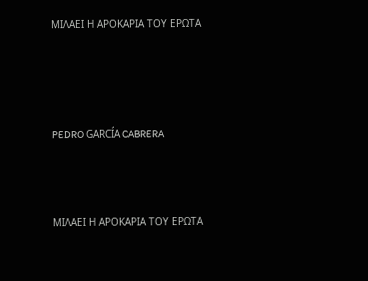ΜΙΛΑΕΙ Η ΑΡΟΚΑΡΙΑ ΤΟΥ ΕΡΩΤΑ




PEDRO GARCÍA CABRERA



ΜΙΛΑΕΙ Η ΑΡΟΚΑΡΙΑ ΤΟΥ ΕΡΩΤΑ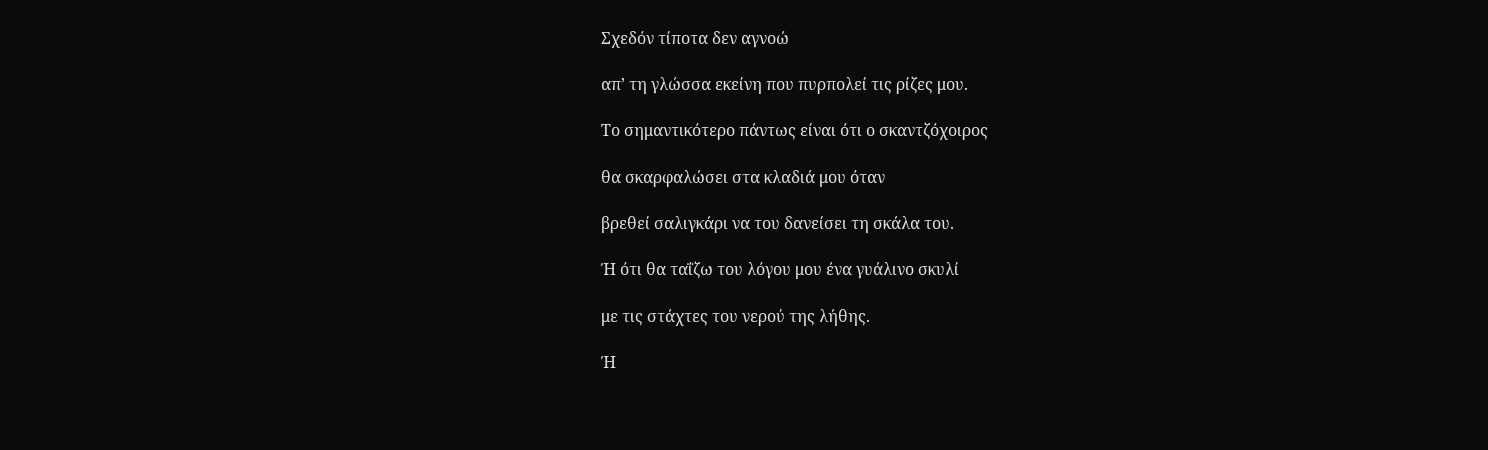Σχεδόν τίποτα δεν αγνοώ

απ’ τη γλώσσα εκείνη που πυρπολεί τις ρίζες μου.

Το σημαντικότερο πάντως είναι ότι ο σκαντζόχοιρος

θα σκαρφαλώσει στα κλαδιά μου όταν

βρεθεί σαλιγκάρι να του δανείσει τη σκάλα του.

Ή ότι θα ταΐζω του λόγου μου ένα γυάλινο σκυλί

με τις στάχτες του νερού της λήθης.

Ή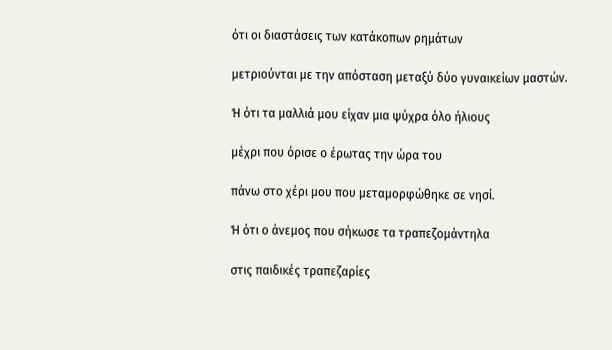ότι οι διαστάσεις των κατάκοπων ρημάτων

μετριούνται με την απόσταση μεταξύ δύο γυναικείων μαστών.

Ή ότι τα μαλλιά μου είχαν μια ψύχρα όλο ήλιους

μέχρι που όρισε ο έρωτας την ώρα του

πάνω στο χέρι μου που μεταμορφώθηκε σε νησί.

Ή ότι ο άνεμος που σήκωσε τα τραπεζομάντηλα

στις παιδικές τραπεζαρίες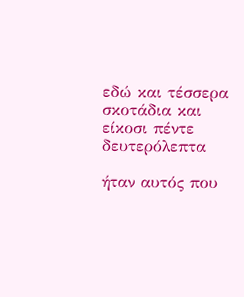εδώ και τέσσερα σκοτάδια και είκοσι πέντε δευτερόλεπτα

ήταν αυτός που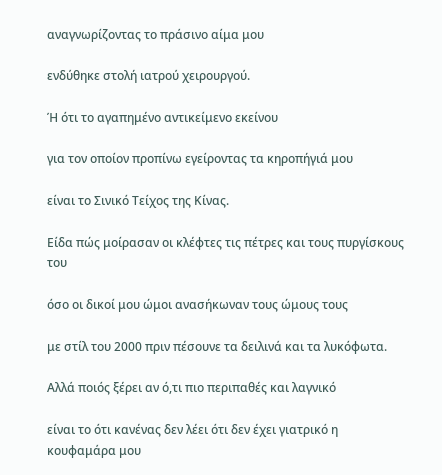αναγνωρίζοντας το πράσινο αίμα μου

ενδύθηκε στολή ιατρού χειρουργού.

Ή ότι το αγαπημένο αντικείμενο εκείνου

για τον οποίον προπίνω εγείροντας τα κηροπήγιά μου

είναι το Σινικό Τείχος της Κίνας.

Είδα πώς μοίρασαν οι κλέφτες τις πέτρες και τους πυργίσκους του

όσο οι δικοί μου ώμοι ανασήκωναν τους ώμους τους

με στίλ του 2000 πριν πέσουνε τα δειλινά και τα λυκόφωτα.

Αλλά ποιός ξέρει αν ό,τι πιο περιπαθές και λαγνικό

είναι το ότι κανένας δεν λέει ότι δεν έχει γιατρικό η κουφαμάρα μου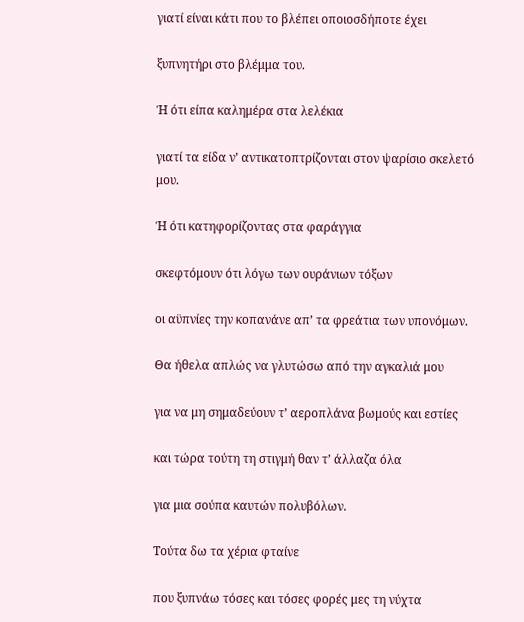γιατί είναι κάτι που το βλέπει οποιοσδήποτε έχει

ξυπνητήρι στο βλέμμα του.

Ή ότι είπα καλημέρα στα λελέκια

γιατί τα είδα ν’ αντικατοπτρίζονται στον ψαρίσιο σκελετό μου.

Ή ότι κατηφορίζοντας στα φαράγγια

σκεφτόμουν ότι λόγω των ουράνιων τόξων

οι αϋπνίες την κοπανάνε απ’ τα φρεάτια των υπονόμων.

Θα ήθελα απλώς να γλυτώσω από την αγκαλιά μου

για να μη σημαδεύουν τ’ αεροπλάνα βωμούς και εστίες

και τώρα τούτη τη στιγμή θαν τ’ άλλαζα όλα

για μια σούπα καυτών πολυβόλων.

Τούτα δω τα χέρια φταίνε

που ξυπνάω τόσες και τόσες φορές μες τη νύχτα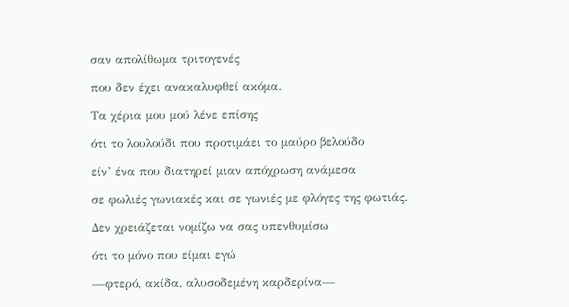σαν απολίθωμα τριτογενές

που δεν έχει ανακαλυφθεί ακόμα.

Τα χέρια μου μού λένε επίσης

ότι το λουλούδι που προτιμάει το μαύρο βελούδο

είν’ ένα που διατηρεί μιαν απόχρωση ανάμεσα

σε φωλιές γωνιακές και σε γωνιές με φλόγες της φωτιάς.

Δεν χρειάζεται νομίζω να σας υπενθυμίσω

ότι το μόνο που είμαι εγώ

—φτερό, ακίδα, αλυσοδεμένη καρδερίνα—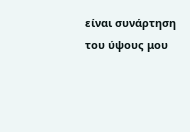είναι συνάρτηση του ύψους μου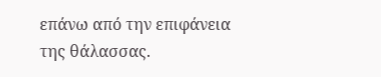επάνω από την επιφάνεια της θάλασσας.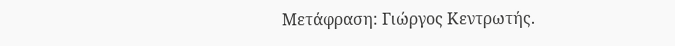Μετάφραση: Γιώργος Κεντρωτής.